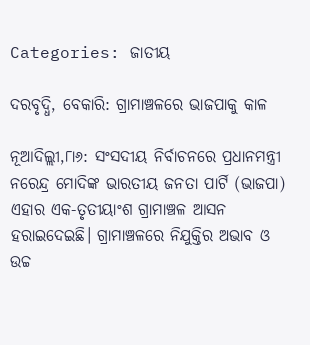Categories: ଜାତୀୟ

ଦରବୃଦ୍ଧି, ବେକାରି: ଗ୍ରାମାଞ୍ଚଳରେ ଭାଜପାକୁ କାଳ

ନୂଆଦିଲ୍ଲୀ,୮ା୬: ସଂସଦୀୟ ନିର୍ବାଚନରେ ପ୍ରଧାନମନ୍ତ୍ରୀ ନରେନ୍ଦ୍ର ମୋଦିଙ୍କ ଭାରତୀୟ ଜନତା ପାର୍ଟି (ଭାଜପା) ଏହାର ଏକ-ତୃତୀୟାଂଶ ଗ୍ରାମାଞ୍ଚଳ ଆସନ ହରାଇଦେଇଛି। ଗ୍ରାମାଞ୍ଚଳରେ ନିଯୁକ୍ତିର ଅଭାବ ଓ ଉଚ୍ଚ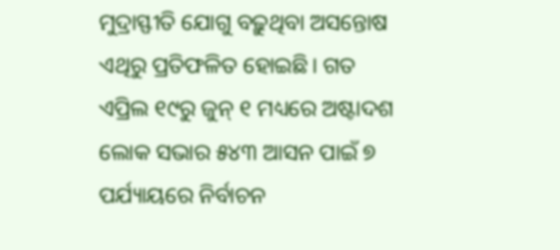ମୁଦ୍ରାସ୍ଫୀତି ଯୋଗୁ ବଢ଼ୁଥିବା ଅସନ୍ତୋଷ ଏଥିରୁ ପ୍ରତିଫଳିତ ହୋଇଛି। ଗତ ଏପ୍ରିଲ ୧୯ରୁ ଜୁନ୍‌ ୧ ମଧ୍ୟରେ ଅଷ୍ଟାଦଶ ଲୋକ ସଭାର ୫୪୩ ଆସନ ପାଇଁ ୭ ପର୍ଯ୍ୟାୟରେ ନିର୍ବାଚନ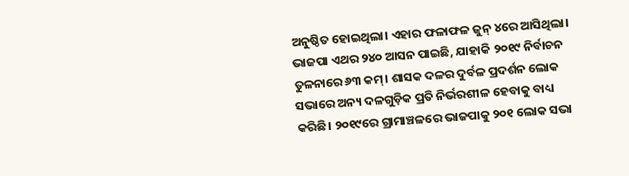ଅନୁଷ୍ଠିତ ହୋଇଥିଲା। ଏହାର ଫଳାଫଳ ଜୁନ୍‌ ୪ରେ ଆସିଥିଲା। ଭାଜପା ଏଥର ୨୪୦ ଆସନ ପାଇଛି, ଯାହାକି ୨୦୧୯ ନିର୍ବାଚନ ତୁଳନାରେ ୬୩ କମ୍‌। ଶାସକ ଦଳର ଦୁର୍ବଳ ପ୍ରଦର୍ଶନ ଲୋକ ସଭାରେ ଅନ୍ୟ ଦଳଗୁଡ଼ିକ ପ୍ରତି ନିର୍ଭରଶୀଳ ହେବାକୁ ବାଧ୍ୟ କରିଛି। ୨୦୧୯ରେ ଗ୍ରାମାଞ୍ଚଳରେ ଭାଜପାକୁ ୨୦୧ ଲୋକ ସଭା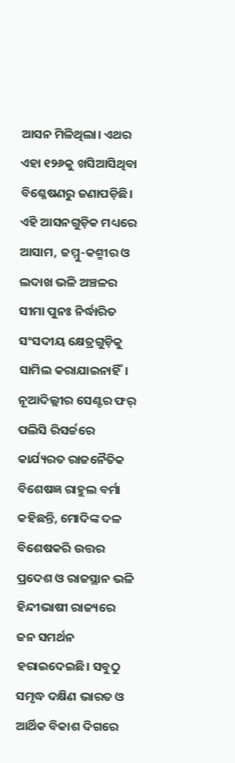ଆସନ ମିଳିଥିଲା। ଏଥର ଏହା ୧୨୬କୁ ଖସିଆସିଥିବା ବିଶ୍ଳେଷଣରୁ ଜଣାପଡ଼ିଛି। ଏହି ଆସନଗୁଡ଼ିକ ମଧ୍ୟରେ ଆସାମ, ଜମ୍ମୁ-କଶ୍ମୀର ଓ ଲଦାଖ ଭଳି ଅଞ୍ଚଳର ସୀମା ପୁନଃ ନିର୍ଦ୍ଧାରିତ ସଂସଦୀୟ କ୍ଷେତ୍ରଗୁଡ଼ିକୁ ସାମିଲ କରାଯାଇନାହିଁ।
ନୂଆଦିଲ୍ଲୀର ସେଣ୍ଟର ଫର୍‌ ପଲିସି ରିସର୍ଚ୍ଚରେ କାର୍ଯ୍ୟରତ ରାଜନୈତିକ ବିଶେଷଜ୍ଞ ରାହୁଲ ବର୍ମା କହିଛନ୍ତି, ମୋଦିଙ୍କ ଦଳ ବିଶେଷକରି ଉତ୍ତର ପ୍ରଦେଶ ଓ ରାଜସ୍ଥାନ ଭଳି ହିନ୍ଦୀଭାଷୀ ରାଜ୍ୟରେ ଜନ ସମର୍ଥନ ହରାଇଦେଇଛି। ସବୁଠୁ ସମୃଦ୍ଧ ଦକ୍ଷିଣ ଭାରତ ଓ ଆର୍ଥିକ ବିକାଶ ଦିଗରେ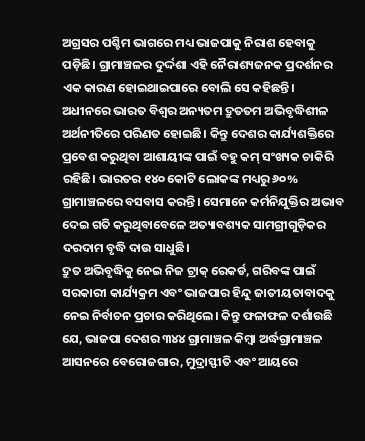ଅଗ୍ରସର ପଶ୍ଚିମ ଭାଗରେ ମଧ୍ୟ ଭାଜପାକୁ ନିରାଶ ହେବାକୁ ପଡ଼ିଛି। ଗ୍ରାମାଞ୍ଚଳର ଦୁର୍ଦ୍ଦଶା ଏହି ନୈରାଶ୍ୟଜନକ ପ୍ରଦର୍ଶନର ଏକ କାରଣ ହୋଇଥାଇପାରେ ବୋଲି ସେ କହିଛନ୍ତି।
ଅଧୀନରେ ଭାରତ ବିଶ୍ୱର ଅନ୍ୟତମ ଦ୍ରୁତତମ ଅଭିବୃଦ୍ଧିଶୀଳ ଅର୍ଥନୀତିରେ ପରିଣତ ହୋଇଛି। କିନ୍ତୁ ଦେଶର କାର୍ଯ୍ୟଶକ୍ତିରେ ପ୍ରବେଶ କରୁଥିବା ଆଶାୟୀଙ୍କ ପାଇଁ ବହୁ କମ୍‌ ସଂଖ୍ୟକ ଚାକିରି ରହିଛି। ଭାରତର ୧୪୦ କୋଟି ଲୋକଙ୍କ ମଧ୍ୟରୁ ୬୦% ଗ୍ରାମାଞ୍ଚଳରେ ବସବାସ କରନ୍ତି। ସେମାନେ କର୍ମନିଯୁକ୍ତିର ଅଭାବ ଦେଇ ଗତି କରୁଥିବାବେଳେ ଅତ୍ୟାବଶ୍ୟକ ସାମଗ୍ରୀଗୁଡ଼ିକର ଦରଦାମ ବୃଦ୍ଧି ଦାଉ ସାଧୁଛି।
ଦ୍ରୁତ ଅଭିବୃଦ୍ଧିକୁ ନେଇ ନିଜ ଟ୍ରାକ୍‌ ରେକର୍ଡ, ଗରିବଙ୍କ ପାଇଁ ସରକାରୀ କାର୍ଯ୍ୟକ୍ରମ ଏବଂ ଭାଜପାର ହିନ୍ଦୁ ଜାତୀୟତାବାଦକୁ ନେଇ ନିର୍ବାଚନ ପ୍ରଚାର କରିଥିଲେ। କିନ୍ତୁ ଫଳାଫଳ ଦର୍ଶାଉଛି ଯେ, ଭାଜପା ଦେଶର ୩୪୪ ଗ୍ରାମାଞ୍ଚଳ କିମ୍ବା ଅର୍ଦ୍ଧଗ୍ରାମାଞ୍ଚଳ ଆସନରେ ବେରୋଜଗାର, ମୁଦ୍ରାସ୍ଫୀତି ଏବଂ ଆୟରେ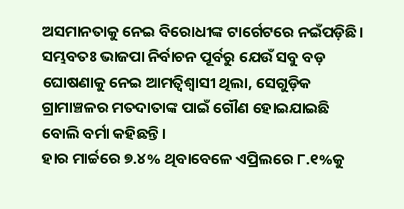ଅସମାନତାକୁ ନେଇ ବିରୋଧୀଙ୍କ ଟାର୍ଗେଟରେ ନଇଁପଡ଼ିଛି।
ସମ୍ଭବତଃ ଭାଜପା ନିର୍ବାଚନ ପୂର୍ବରୁ ଯେଉଁ ସବୁ ବଡ଼ ଘୋଷଣାକୁ ନେଇ ଆମତ୍ବିଶ୍ୱାସୀ ଥିଲା, ସେଗୁଡ଼ିକ ଗ୍ରାମାଞ୍ଚଳର ମତଦାତାଙ୍କ ପାଇଁ ଗୌଣ ହୋଇଯାଇଛି ବୋଲି ବର୍ମା କହିଛନ୍ତି।
ହାର ମାର୍ଚ୍ଚରେ ୭.୪% ଥିବାବେଳେ ଏପ୍ରିଲରେ ୮.୧%କୁ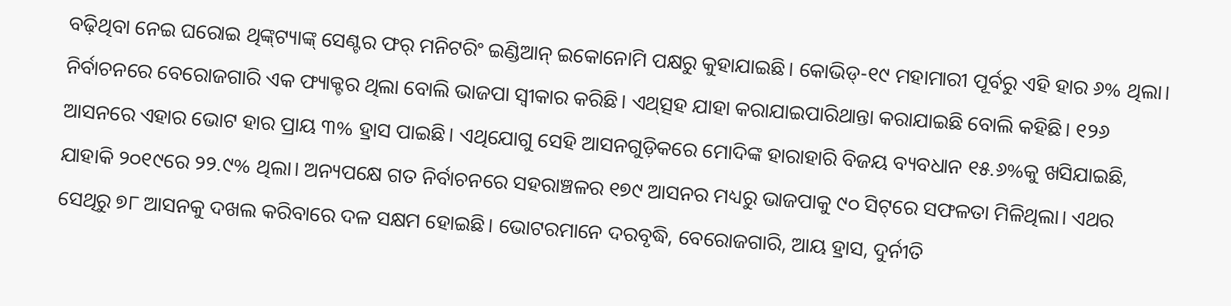ବଢ଼ିଥିବା ନେଇ ଘରୋଇ ଥିଙ୍କ୍‌ଟ୍ୟାଙ୍କ୍‌ ସେଣ୍ଟର ଫର୍‌ ମନିଟରିଂ ଇଣ୍ଡିଆନ୍‌ ଇକୋନୋମି ପକ୍ଷରୁ କୁହାଯାଇଛି। କୋଭିଡ୍‌-୧୯ ମହାମାରୀ ପୂର୍ବରୁ ଏହି ହାର ୬% ଥିଲା।
ନିର୍ବାଚନରେ ବେରୋଜଗାରି ଏକ ଫ୍ୟାକ୍ଟର ଥିଲା ବୋଲି ଭାଜପା ସ୍ବୀକାର କରିଛି। ଏଥ୍‌ତ୍ସହ ଯାହା କରାଯାଇପାରିଥାନ୍ତା କରାଯାଇଛି ବୋଲି କହିଛି। ୧୨୬ ଆସନରେ ଏହାର ଭୋଟ ହାର ପ୍ରାୟ ୩% ହ୍ରାସ ପାଇଛି। ଏଥିଯୋଗୁ ସେହି ଆସନଗୁଡ଼ିକରେ ମୋଦିଙ୍କ ହାରାହାରି ବିଜୟ ବ୍ୟବଧାନ ୧୫.୬%କୁ ଖସିଯାଇଛି, ଯାହାକି ୨୦୧୯ରେ ୨୨.୯% ଥିଲା। ଅନ୍ୟପକ୍ଷେ ଗତ ନିର୍ବାଚନରେ ସହରାଞ୍ଚଳର ୧୭୯ ଆସନର ମଧ୍ୟରୁ ଭାଜପାକୁ ୯୦ ସିଟ୍‌ରେ ସଫଳତା ମିଳିଥିଲା। ଏଥର ସେଥିରୁ ୭୮ ଆସନକୁ ଦଖଲ କରିବାରେ ଦଳ ସକ୍ଷମ ହୋଇଛି। ଭୋଟରମାନେ ଦରବୃଦ୍ଧି, ବେରୋଜଗାରି, ଆୟ ହ୍ରାସ, ଦୁର୍ନୀତି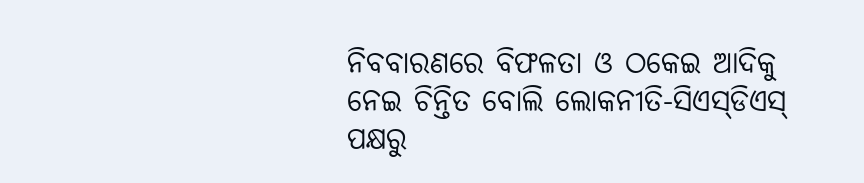ନିବବାରଣରେ ବିଫଳତା ଓ ଠକେଇ ଆଦିକୁ ନେଇ ଚିନ୍ତିତ ବୋଲି ଲୋକନୀତି-ସିଏସ୍‌ଡିଏସ୍‌ ପକ୍ଷରୁ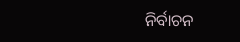ନିର୍ବାଚନ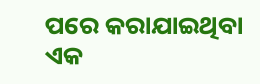ପରେ କରାଯାଇଥିବା ଏକ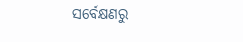ସର୍ବେକ୍ଷଣରୁ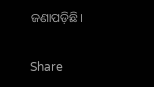ଜଣାପଡ଼ିଛି।

Share